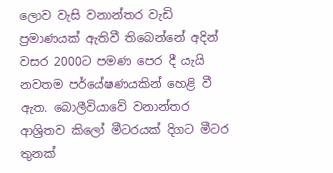ලොව වැසි වනාන්තර වැඩි ප්‍රමාණයක් ඇතිවී තිබෙන්නේ අදින් වසර 2000ට පමණ පෙර දී යැයි නවතම පර්යේෂණයකින් හෙළි වී ඇත. බොලීවියාවේ වනාන්තර ආශ්‍රිතව කිලෝ මීටරයක් දිගට මීටර තුනක්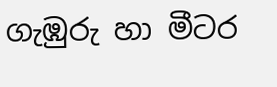ගැඹුරු හා මීටර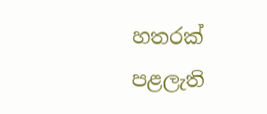හතරක් පළලැති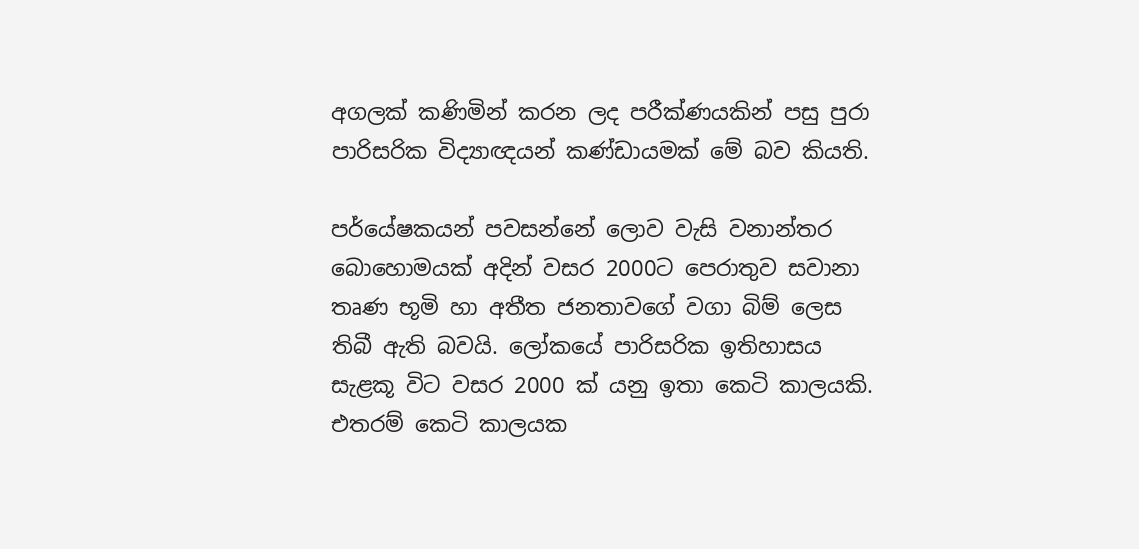අගලක් කණිමින් කරන ලද පරීක්ණයකින් පසු පුරා පාරිසරික විද්‍යාඥයන් කණ්ඩායමක් මේ බව කියති.

පර්යේෂකයන් පවසන්නේ ලොව වැසි වනාන්තර බොහොමයක් අදින් වසර 2000ට පෙරාතුව සවානා තෘණ භූමි හා අතීත ජනතාවගේ වගා බිම් ලෙස තිබී ඇති බවයි. ලෝකයේ පාරිසරික ඉතිහාසය සැළකූ විට වසර 2000 ක් යනු ඉතා කෙටි කාලයකි. එතරම් කෙටි කාලයක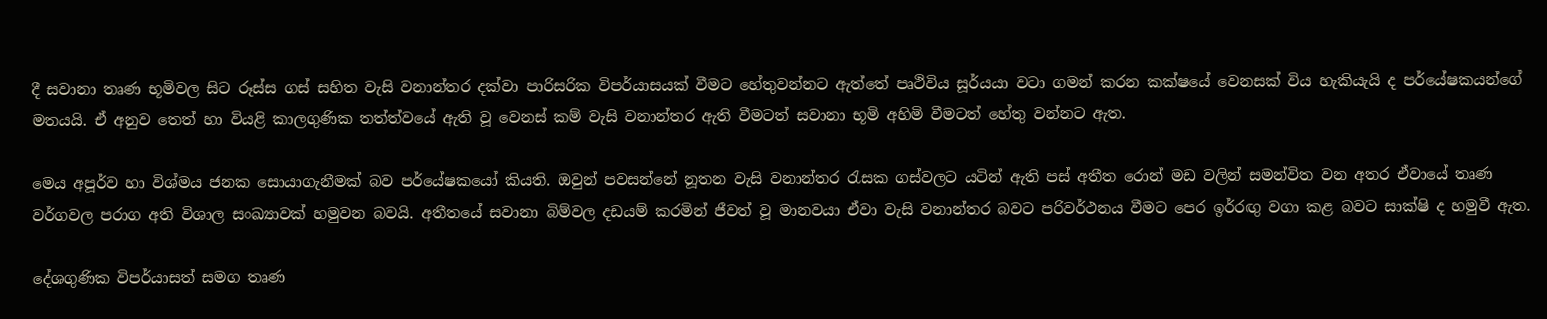දී සවානා තෘණ භූමිවල සිට රූස්ස ගස් සහිත වැසි වනාන්තර දක්වා පාරිසරික විපර්යාසයක් වීමට හේතුවන්නට ඇත්තේ පෘථිවිය සූර්යයා වටා ගමන් කරන කක්ෂයේ වෙනසක් විය හැකියැයි ද පර්යේෂකයන්ගේ මතයයි. ඒ අනුව තෙත් හා වියළි කාලගුණික තත්ත්වයේ ඇති වූ වෙනස් කම් වැසි වනාන්තර ඇති වීමටත් සවානා භූමි අහිමි වීමටත් හේතු වන්නට ඇත.

මෙය අපූර්ව හා විශ්මය ජනක සොයාගැනීමක් බව පර්යේෂකයෝ කියති. ඔවුන් පවසන්නේ නූතන වැසි වනාන්තර රැසක ගස්වලට යටින් ඇති පස් අතීත රොන් මඩ වලින් සමන්විත වන අතර ඒවායේ තෘණ වර්ගවල පරාග අති විශාල සංඛ්‍යාවක් හමුවන බවයි. අතීතයේ සවානා බිම්වල දඩයම් කරමින් ජීවත් වූ මානවයා ඒවා වැසි වනාන්තර බවට පරිවර්ථනය වීමට පෙර ඉර්‍රඟු වගා කළ බවට සාක්ෂි ද හමුවී ඇත.

දේශගුණික විපර්යාසත් සමග තෘණ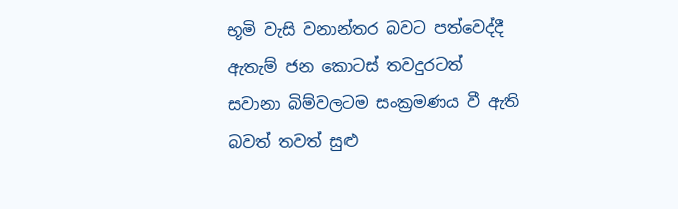භූමි වැසි වනාන්තර බවට පත්වෙද්දී ඇතැම් ජන කොටස් තවදුරටත් සවානා බිම්වලටම සංක්‍රමණය වී ඇති බවත් තවත් සුළු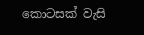කොටසක් වැසි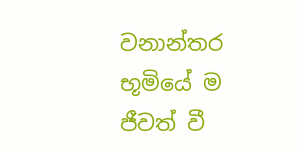වනාන්තර භූමියේ ම ජීවත් වී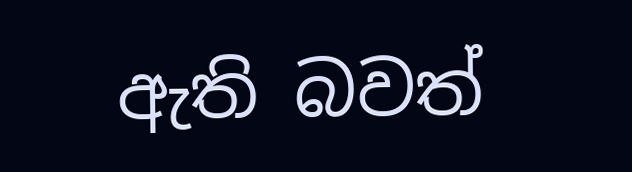ඇති බවත්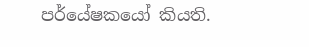පර්යේෂකයෝ කියති.